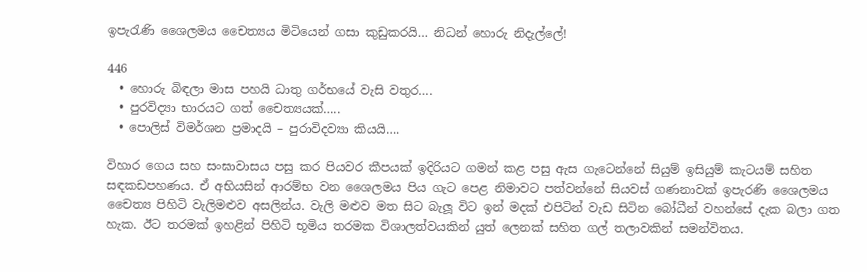ඉපැරැණි ශෛලමය චෛත්‍යය මිටියෙන් ගසා කුඩුකරයි… නිධන් හොරු නිදැල්ලේ!

446
  • හොරු බිඳලා මාස පහයි ධාතු ගර්භයේ වැසි වතුර….
  • පුරවිද්‍යා භාරයට ගත් චෛත්‍යයක්…..
  • පොලිස් විමර්ශන ප්‍රමාදයි – පුරාවිදව්‍යා කියයි….

විහාර ගෙය සහ සංඝාවාසය පසු කර පියවර කීපයක් ඉදිරියට ගමන් කළ පසු ඇස ගැටෙන්නේ සියුම් ඉසියුම් කැටයම් සහිත සඳකඩපහණය. ඒ අභියසින් ආරම්භ වන ශෛලමය පිය ගැට පෙළ නිමාවට පත්වන්නේ සියවස් ගණනාවක් ඉපැරණි ශෛලමය චෛත්‍ය පිහිටි වැලිමළුව අසලින්ය. වැලි මළුව මත සිට බැලූ විට ඉන් මදක් එපිටින් වැඩ සිටින බෝධීන් වහන්සේ දැක බලා ගත හැක. ඊට තරමක් ඉහළින් පිහිටි භූමිය තරමක විශාලත්වයකින් යුත් ලෙනක් සහිත ගල් තලාවකින් සමන්විතය.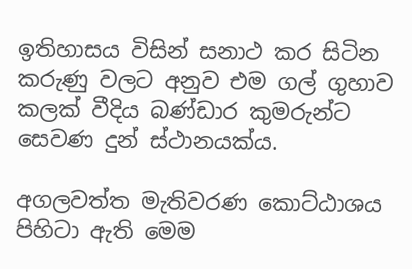ඉතිහාසය විසින් සනාථ කර සිටින කරුණු වලට අනුව එම ගල් ගුහාව කලක් වීදිය බණ්ඩාර කුමරුන්ට සෙවණ දුන් ස්ථානයක්ය.

අගලවත්ත මැතිවරණ කොට්ඨාශය පිහිටා ඇති මෙම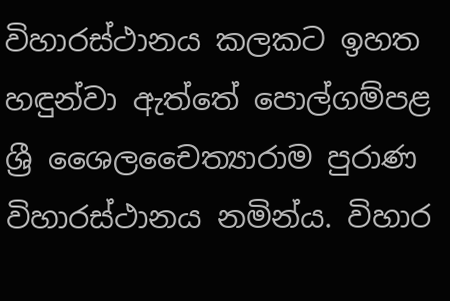විහාරස්ථානය කලකට ඉහත හඳුන්වා ඇත්තේ පොල්ගම්පළ ශ්‍රී ශෛලචෛත්‍යාරාම පුරාණ විහාරස්ථානය නමින්ය. විහාර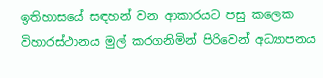ඉතිහාසයේ සඳහන් වන ආකාරයට පසු කලෙක විහාරස්ථානය මුල් කරගනිමින් පිරිවෙන් අධ්‍යාපනය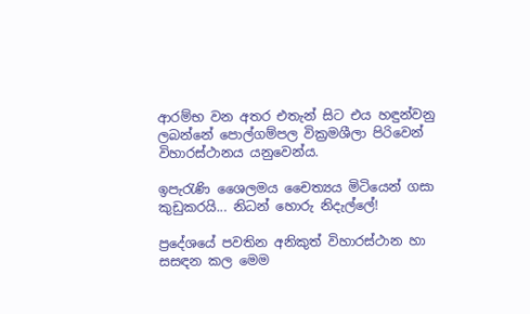ආරම්භ වන අතර එතැන් සිට එය හඳුන්වනු ලබන්නේ පොල්ගම්පල වික්‍රමශීලා පිරිවෙන් විහාරස්ථානය යනුවෙන්ය.

ඉපැරැණි ශෛලමය චෛත්‍යය මිටියෙන් ගසා කුඩුකරයි... නිධන් හොරු නිදැල්ලේ!

ප්‍රදේශයේ පවතින අනිකුත් විහාරස්ථාන හා සසඳන කල මෙම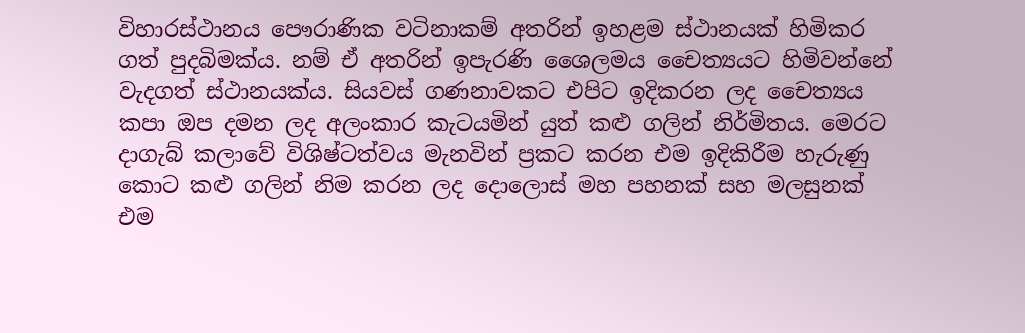විහාරස්ථානය පෞරාණික වටිනාකම් අතරින් ඉහළම ස්ථානයක් හිමිකර ගත් පුදබිමක්ය. නම් ඒ අතරින් ඉපැරණි ශෛලමය චෛත්‍යයට හිමිවන්නේ වැදගත් ස්ථානයක්ය. සියවස් ගණනාවකට එපිට ඉදිකරන ලද චෛත්‍යය කපා ඔප දමන ලද අලංකාර කැටයමින් යුත් කළු ගලින් නිර්මිතය. මෙරට දාගැබ් කලාවේ විශිෂ්ටත්වය මැනවින් ප්‍රකට කරන එම ඉදිකිරීම හැරුණු කොට කළු ගලින් නිම කරන ලද දොලොස් මහ පහනක් සහ මලසුනක් එම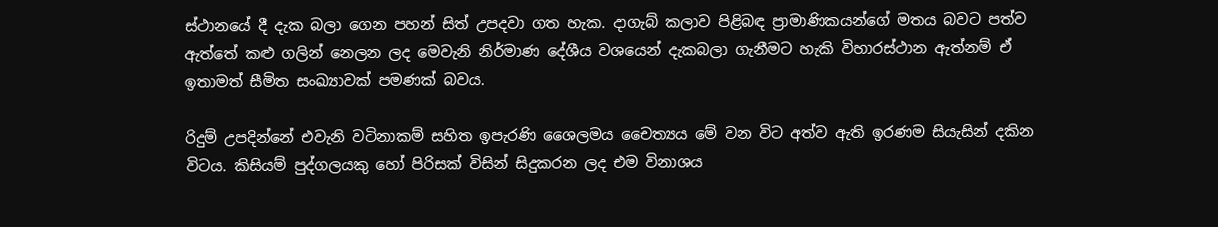ස්ථානයේ දී දැක බලා ගෙන පහන් සිත් උපදවා ගත හැක. දාගැබ් කලාව පිළිබඳ ප්‍රාමාණිකයන්ගේ මතය බවට පත්ව ඇත්තේ කළු ගලින් නෙලන ලද මෙවැනි නිර්මාණ දේශීය වශයෙන් දැකබලා ගැනීමට හැකි විහාරස්ථාන ඇත්නම් ඒ ඉතාමත් සීමිත සංඛ්‍යාවක් පමණක් බවය.

රිදුම් උපදින්නේ එවැනි වටිනාකම් සහිත ඉපැරණි ශෛලමය චෛත්‍යය මේ වන විට අත්ව ඇති ඉරණම සියැසින් දකින විටය. කිසියම් පුද්ගලයකු හෝ පිරිසක් විසින් සිදුකරන ලද එම විනාශය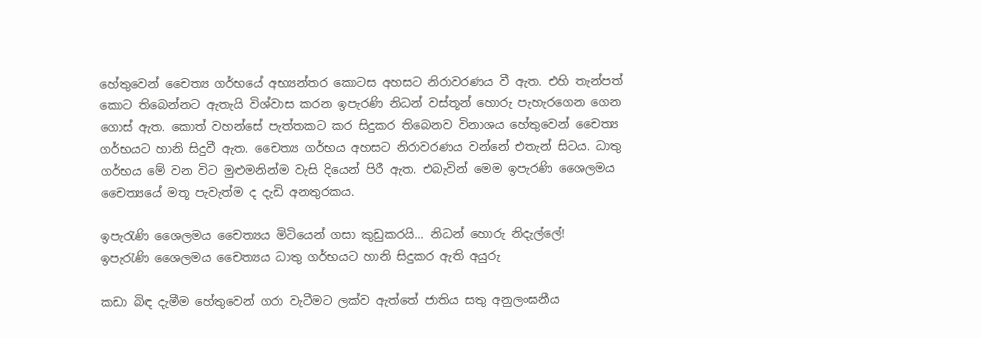හේතුවෙන් චෛත්‍ය ගර්භයේ අභ්‍යන්තර කොටස අහසට නිරාවරණය වී ඇත. එහි තැන්පත් කොට තිබෙන්නට ඇතැයි විශ්වාස කරන ඉපැරණි නිධන් වස්තූන් හොරු පැහැරගෙන ගෙන ගොස් ඇත. කොත් වහන්සේ පැත්තකට කර සිදුකර තිබෙනව විනාශය හේතුවෙන් චෛත්‍ය ගර්භයට හානි සිදුවී ඇත. චෛත්‍ය ගර්භය අහසට නිරාවරණය වන්නේ එතැන් සිටය. ධාතු ගර්භය මේ වන විට මුළුමනින්ම වැසි දියෙන් පිරී ඇත. එබැවින් මෙම ඉපැරණි ශෛලමය චෛත්‍යයේ මතූ පැවැත්ම ද දැඩි අනතුරකය.

ඉපැරැණි ශෛලමය චෛත්‍යය මිටියෙන් ගසා කුඩුකරයි... නිධන් හොරු නිදැල්ලේ!
ඉපැරැණි ශෛලමය චෛත්‍යය ධාතු ගර්භයට හානි සිදුකර ඇති අයුරු

කඩා බිඳ දැමීම හේතුවෙන් ගරා වැටීමට ලක්ව ඇත්තේ ජාතිය සතු අනුලංඝනීය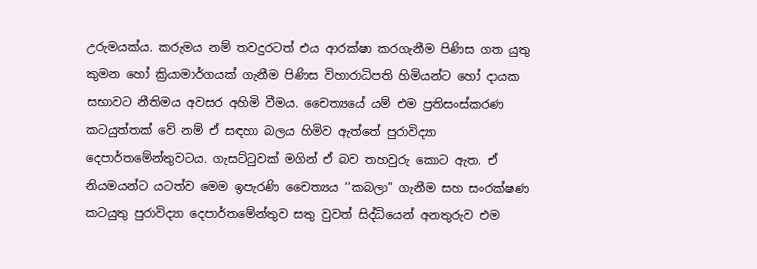උරුමයක්ය. කරුමය නම් තවදුරටත් එය ආරක්ෂා කරගැනීම පිණිස ගත යුතු කුමන හෝ ක්‍රියාමාර්ගයක් ගැනීම පිණිස විහාරාධිපති හිමියන්ට හෝ දායක සභාවට නීතිමය අවසර අහිමි වීමය. චෛත්‍යයේ යම් එම ප්‍රතිසංස්කරණ කටයුත්තක් වේ නම් ඒ සඳහා බලය හිමිව ඇත්තේ පුරාවිද්‍යා දෙපාර්තමේන්තුවටය. ගැසට්ටුවක් මගින් ඒ බව තහවුරු කොට ඇත. ඒ නියමයන්ට යටත්ව මෙම ඉපැරණි චෛත්‍යය ‘‘කබලා” ගැනීම සහ සංරක්ෂණ කටයුතු පුරාවිද්‍යා දෙපාර්තමේන්තුව සතු වුවත් සිද්ධියෙන් අනතුරුව එම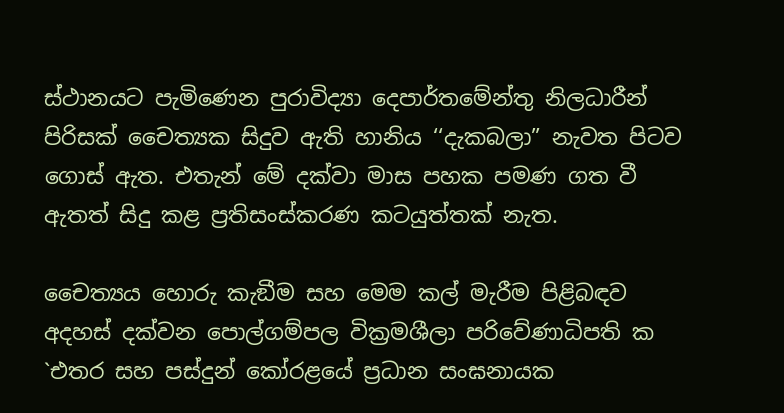ස්ථානයට පැමිණෙන පුරාවිද්‍යා දෙපාර්තමේන්තු නිලධාරීන් පිරිසක් චෛත්‍යක සිදුව ඇති හානිය ‘‘දැකබලා” නැවත පිටව ගොස් ඇත. එතැන් මේ දක්වා මාස පහක පමණ ගත වී ඇතත් සිදු කළ ප්‍රතිසංස්කරණ කටයුත්තක් නැත.

චෛත්‍යය හොරු කැඞීම සහ මෙම කල් මැරීම පිළිබඳව අදහස් දක්වන පොල්ගම්පල වික්‍රමශීලා පරිවේණාධිපති ක `එතර සහ පස්දුන් කෝරළයේ ප්‍රධාන සංඝනායක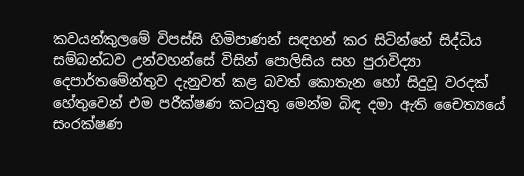කවයන්කුලමේ විපස්සි හිමිපාණන් සඳහන් කර සිටින්නේ සිද්ධිය සම්බන්ධව උන්වහන්සේ විසින් පොලිසිය සහ පුරාවිද්‍යා දෙපාර්තමේන්තුව දැනුවත් කළ බවත් කොතැන හෝ සිදුවූ වරදක් හේතුවෙන් එම පරීක්ෂණ කටයුතු මෙන්ම බිඳ දමා ඇති චෛත්‍යයේ සංරක්ෂණ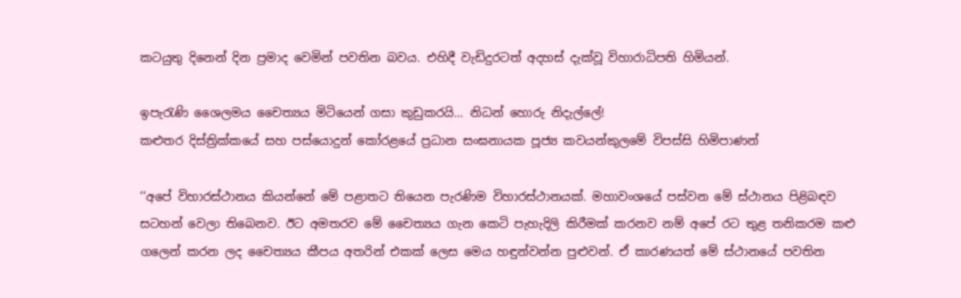කටයුතු දිනෙන් දින ප්‍රමාද වෙමින් පවතින බවය. එහිදී වැඩිදුරටත් අදහස් දැක්වූ විහාරාධිපති හිමියන්.

ඉපැරැණි ශෛලමය චෛත්‍යය මිටියෙන් ගසා කුඩුකරයි... නිධන් හොරු නිදැල්ලේ!
කළුතර දිස්ත්‍රික්කයේ සහ පස්යොදුන් කෝරළයේ ප්‍රධාන සංඝනායක පූජ්‍ය කවයන්කුලමේ විපස්සි හිමිපාණන්

‘‘අපේ විහාරස්ථානය කියන්නේ මේ පළාතට තියෙන පැරණිම විහාරස්ථානයක්. මහාවංශයේ පස්වන මේ ස්ථානය පිළිබඳව සටහන් වෙලා තිබෙනව. ඊට අමතරව මේ චෛත්‍යය ගැන කෙටි පැහැදිලි කිරීමක් කරනව නම් අපේ රට තුළ තනිකරම කළු ගලෙන් කරන ලද චෛත්‍යය කීපය අතරින් එකක් ලෙස මෙය හඳුන්වන්න පුළුවන්. ඒ කාරණයත් මේ ස්ථානයේ පවතින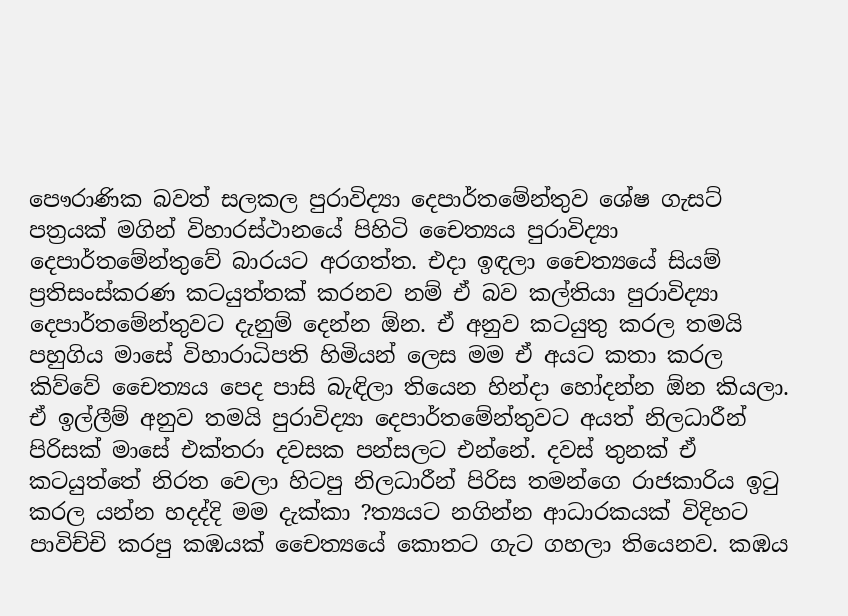පෞරාණික බවත් සලකල පුරාවිද්‍යා දෙපාර්තමේන්තුව ශේෂ ගැසට් පත්‍රයක් මගින් විහාරස්ථානයේ පිහිටි චෛත්‍යය පුරාවිද්‍යා දෙපාර්තමේන්තුවේ බාරයට අරගත්ත. එදා ඉඳලා චෛත්‍යයේ සියම් ප්‍රතිසංස්කරණ කටයුත්තක් කරනව නම් ඒ බව කල්තියා පුරාවිද්‍යා දෙපාර්තමේන්තුවට දැනුම් දෙන්න ඕන. ඒ අනුව කටයුතු කරල තමයි පහුගිය මාසේ විහාරාධිපති හිමියන් ලෙස මම ඒ අයට කතා කරල කිව්වේ චෛත්‍යය පෙද පාසි බැඳිලා තියෙන හින්දා හෝදන්න ඕන කියලා. ඒ ඉල්ලීම් අනුව තමයි පුරාවිද්‍යා දෙපාර්තමේන්තුවට අයත් නිලධාරීන් පිරිසක් මාසේ එක්තරා දවසක පන්සලට එන්නේ. දවස් තුනක් ඒ කටයුත්තේ නිරත වෙලා හිටපු නිලධාරීන් පිරිස තමන්ගෙ රාජකාරිය ඉටු කරල යන්න හදද්දි මම දැක්කා ?ත්‍යයට නගින්න ආධාරකයක් විදිහට පාවිච්චි කරපු කඹයක් චෛත්‍යයේ කොතට ගැට ගහලා තියෙනව. කඹය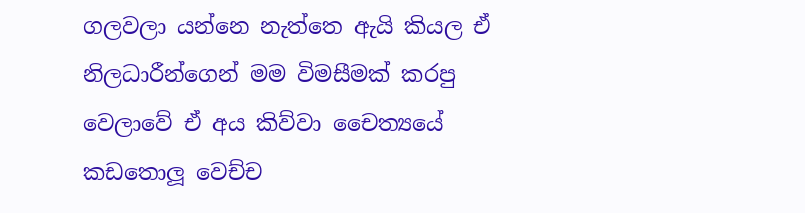ගලවලා යන්නෙ නැත්තෙ ඇයි කියල ඒ නිලධාරීන්ගෙන් මම විමසීමක් කරපු වෙලාවේ ඒ අය කිව්වා චෛත්‍යයේ කඩතොලූ වෙච්ච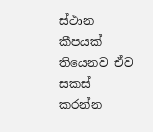ස්ථාන කීපයක් තියෙනව ඒව සකස් කරන්න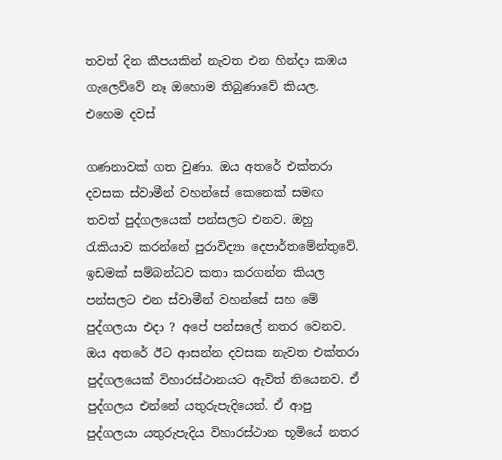තවත් දින කීපයකින් නැවත එන හින්දා කඹය ගැලෙව්වේ නෑ ඔහොම තිබුණාවේ කියල. එහෙම දවස්

ගණනාවක් ගත වුණා. ඔය අතරේ එක්තරා දවසක ස්වාමීන් වහන්සේ කෙනෙක් සමඟ තවත් පුද්ගලයෙක් පන්සලට එනව. ඔහු රැකියාව කරන්නේ පුරාවිද්‍යා දෙපාර්තමේන්තුවේ. ඉඩමක් සම්බන්ධව කතා කරගන්න කියල පන්සලට එන ස්වාමීන් වහන්සේ සහ මේ පුද්ගලයා එදා ? අපේ පන්සලේ නතර වෙනව. ඔය අතරේ ඊට ආසන්න දවසක නැවත එක්තරා පුද්ගලයෙක් විහාරස්ථානයට ඇවිත් තියෙනව. ඒ පුද්ගලය එන්නේ යතුරුපැදියෙන්. ඒ ආපු පුද්ගලයා යතුරුපැදිය විහාරස්ථාන භූමියේ නතර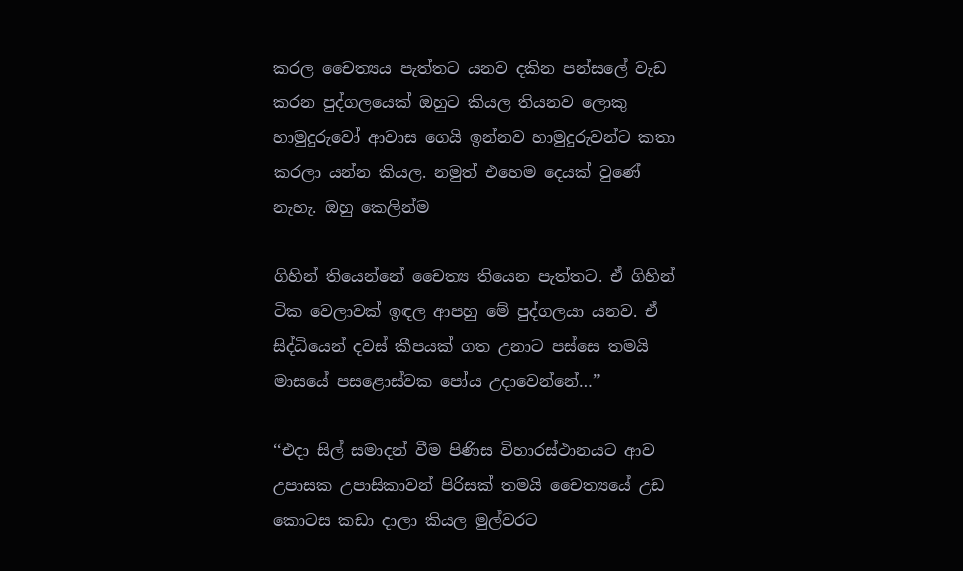කරල චෛත්‍යය පැත්තට යනව දකින පන්සලේ වැඩ කරන පුද්ගලයෙක් ඔහුට කියල තියනව ලොකු හාමුදුරුවෝ ආවාස ගෙයි ඉන්නව හාමුදුරුවන්ට කතා කරලා යන්න කියල. නමුත් එහෙම දෙයක් වුණේ නැහැ. ඔහු කෙලින්ම

ගිහින් තියෙන්නේ චෛත්‍ය තියෙන පැත්තට. ඒ ගිහින් ටික වෙලාවක් ඉඳල ආපහු මේ පුද්ගලයා යනව. ඒ සිද්ධියෙන් දවස් කීපයක් ගත උනාට පස්සෙ තමයි මාසයේ පසළොස්වක පෝය උදාවෙන්නේ…”

‘‘එදා සිල් සමාදන් වීම පිණිස විහාරස්ථානයට ආව උපාසක උපාසිකාවන් පිරිසක් තමයි චෛත්‍යයේ උඩ කොටස කඩා දාලා කියල මුල්වරට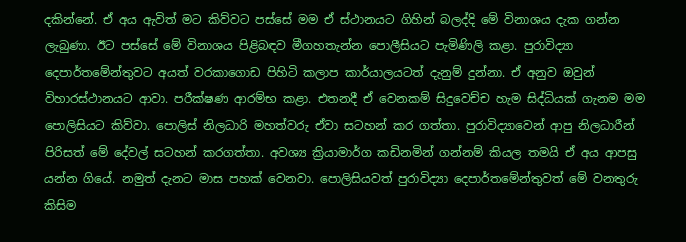දකින්නේ. ඒ අය ඇවිත් මට කිව්වට පස්සේ මම ඒ ස්ථානයට ගිහින් බලද්දි මේ විනාශය දැක ගන්න ලැබුණා. ඊට පස්සේ මේ විනාශය පිළිබඳව මීගහතැන්න පොලීසියට පැමිණිලි කළා. පුරාවිද්‍යා දෙපාර්තමේන්තුවට අයත් වරකාගොඩ පිහිටි කලාප කාර්යාලයටත් දැනුම් දුන්නා. ඒ අනුව ඔවුන් විහාරස්ථානයට ආවා. පරීක්ෂණ ආරම්භ කළා. එතනදී ඒ වෙනකම් සිදුවෙච්ච හැම සිද්ධියක් ගැනම මම පොලිසියට කිව්වා. පොලිස් නිලධාරි මහත්වරු ඒවා සටහන් කර ගත්තා. පුරාවිද්‍යාවෙන් ආපු නිලධාරීන් පිරිසත් මේ දේවල් සටහන් කරගත්තා. අවශ්‍ය ක්‍රියාමාර්ග කඩිනමින් ගන්නම් කියල තමයි ඒ අය ආපසු යන්න ගියේ. නමුත් දැනට මාස පහක් වෙනවා. පොලිසියවත් පුරාවිද්‍යා දෙපාර්තමේන්තුවත් මේ වනතුරු කිසිම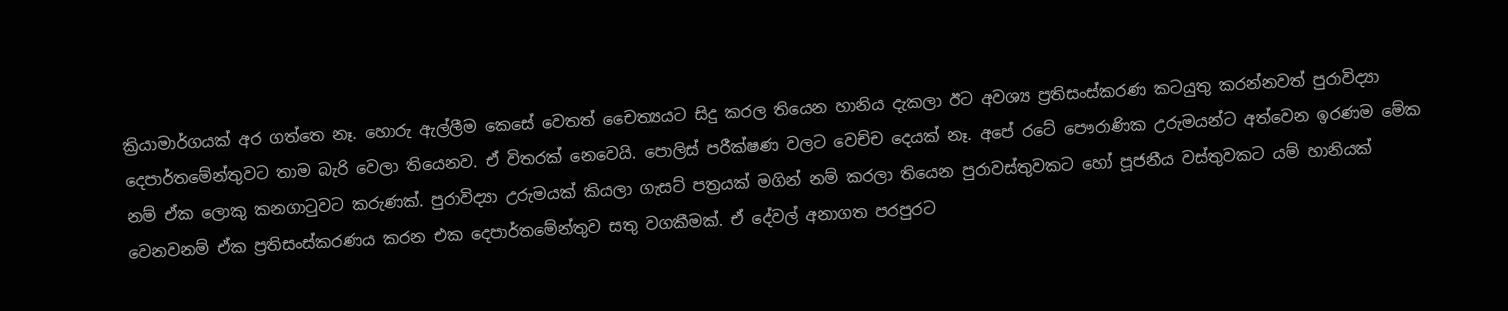ක්‍රියාමාර්ගයක් අර ගත්තෙ නෑ. හොරු ඇල්ලීම කෙසේ වෙතත් චෛත්‍යයට සිදු කරල තියෙන හානිය දැකලා ඊට අවශ්‍ය ප්‍රතිසංස්කරණ කටයුතු කරන්නවත් පුරාවිද්‍යා දෙපාර්තමේන්තුවට තාම බැරි වෙලා තියෙනව. ඒ විතරක් නෙවෙයි. පොලිස් පරීක්ෂණ වලට වෙච්ච දෙයක් නෑ. අපේ රටේ පෞරාණික උරුමයන්ට අත්වෙන ඉරණම මේක නම් ඒක ලොකු කනගාටුවට කරුණක්. පුරාවිද්‍යා උරුමයක් කියලා ගැසට් පත්‍රයක් මගින් නම් කරලා තියෙන පුරාවස්තුවකට හෝ පූජනීය වස්තුවකට යම් හානියක් වෙනවනම් ඒක ප්‍රතිසංස්කරණය කරන එක දෙපාර්තමේන්තුව සතු වගකීමක්. ඒ දේවල් අනාගත පරපුරට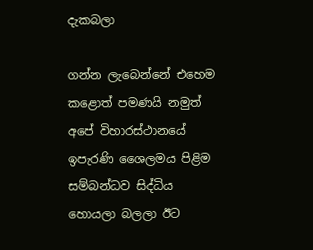දැකබලා

ගන්න ලැබෙන්නේ එහෙම කළොත් පමණයි නමුත් අපේ විහාරස්ථානයේ ඉපැරණි ශෛලමය පිළිම සම්බන්ධව සිද්ධිය හොයලා බලලා ඊට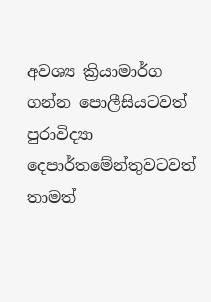අවශ්‍ය ක්‍රියාමාර්ග ගන්න පොලීසියටවත් පුරාවිද්‍යා දෙපාර්තමේන්තුවටවත් තාමත්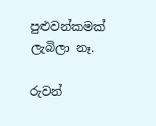පුළුවන්කමක් ලැබිලා නෑ.

රුවන්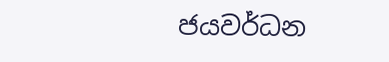ජයවර්ධන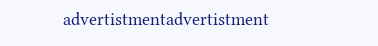advertistmentadvertistment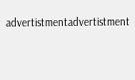advertistmentadvertistment